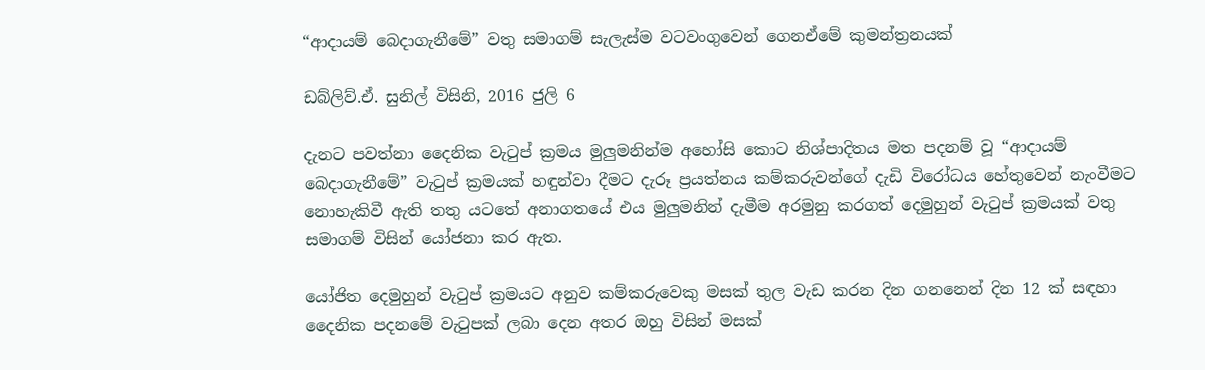“ආදායම් බෙදාගැනීමේ” වතු සමාගම් සැලැස්ම වටවංගුවෙන් ගෙනඒමේ කුමන්ත්‍රනයක්

ඩබ්ලිව්.ඒ. සුනිල් විසිනි, 2016 ජුලි 6

දැනට පවත්නා දෛනික වැටුප් ක්‍රමය මුලුමනින්ම අහෝසි කොට නිශ්පාදිතය මත පදනම් වූ “ආදායම් බෙදාගැනීමේ” වැටුප් ක්‍රමයක් හඳුන්වා දීමට දැරූ ප්‍රයත්නය කම්කරුවන්ගේ දැඩි විරෝධය හේතුවෙන් නැංවීමට නොහැකිවී ඇති තතු යටතේ අනාගතයේ එය මුලුමනින් දැමීම අරමුනු කරගත් දෙමුහුන් වැටුප් ක්‍රමයක් වතු සමාගම් විසින් යෝජනා කර ඇත.

යෝජිත දෙමුහුන් වැටුප් ක්‍රමයට අනුව කම්කරුවෙකු මසක් තුල වැඩ කරන දින ගනනෙන් දින 12 ක් සඳහා දෛනික පදනමේ වැටුපක් ලබා දෙන අතර ඔහු විසින් මසක්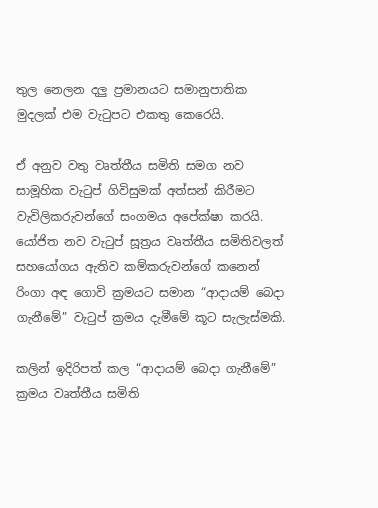තුල නෙලන දලු ප්‍රමානයට සමානුපාතික මුදලක් එම වැටුපට එකතු කෙරෙයි.

ඒ අනුව වතු වෘත්තීය සමිති සමග නව සාමූහික වැටුප් ගිවිසුමක් අත්සන් කිරීමට වැවිලිකරුවන්ගේ සංගමය අපේක්ෂා කරයි. යෝජිත නව වැටුප් සූත්‍රය වෘත්තීය සමිතිවලත් සහයෝගය ඇතිව කම්කරුවන්ගේ කනෙන් රිංගා අඳ ගොවි ක්‍රමයට සමාන “ආදායම් බෙදා ගැනීමේ” වැටුප් ක්‍රමය දැමීමේ කූට සැලැස්මකි.

කලින් ඉදිරිපත් කල “ආදායම් බෙදා ගැනීමේ” ක්‍රමය වෘත්තීය සමිති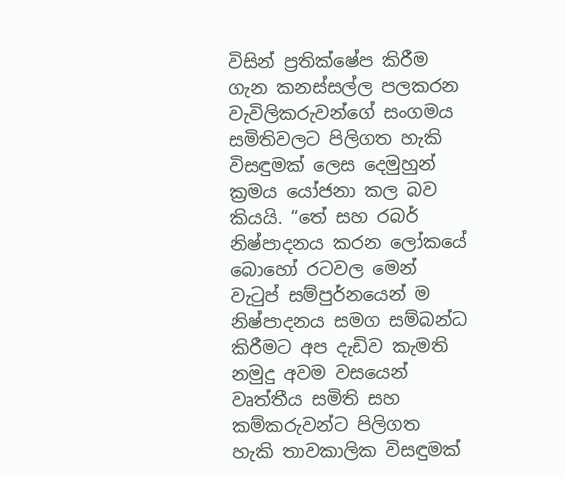විසින් ප්‍රතික්ෂේප කිරීම ගැන කනස්සල්ල පලකරන වැවිලිකරුවන්ගේ සංගමය සමිතිවලට පිලිගත හැකි විසඳුමක් ලෙස දෙමුහුන් ක්‍රමය යෝජනා කල බව කියයි. “තේ සහ රබර් නිෂ්පාදනය කරන ලෝකයේ බොහෝ රටවල මෙන් වැටුප් සම්පුර්නයෙන් ම නිෂ්පාදනය සමග සම්බන්ධ කිරීමට අප දැඩිව කැමති නමුදු අවම වසයෙන් වෘත්තීය සමිති සහ කම්කරුවන්ට පිලිගත හැකි තාවකාලික විසඳුමක්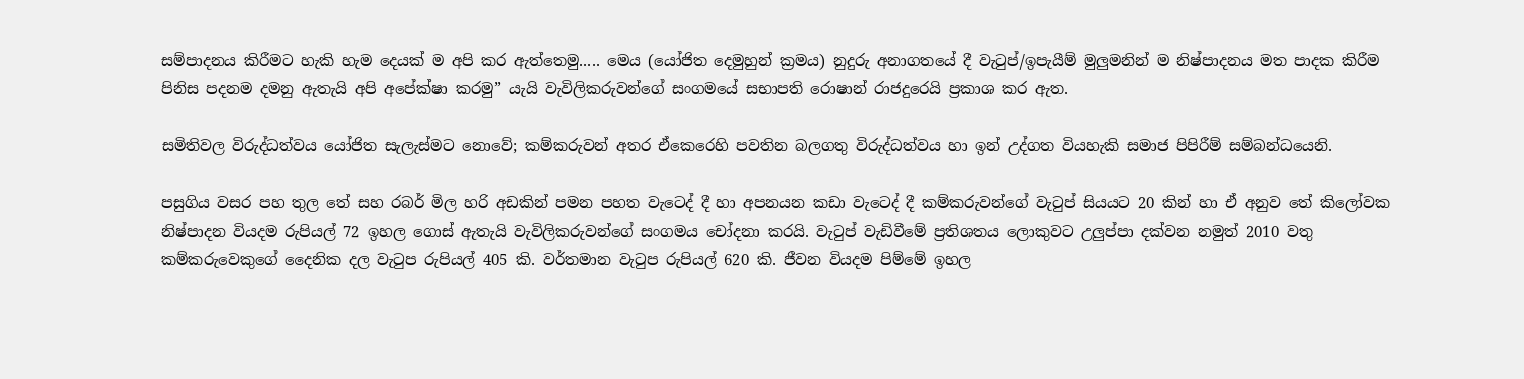සම්පාදනය කිරීමට හැකි හැම දෙයක් ම අපි කර ඇත්තෙමු..... මෙය (යෝජිත දෙමුහුන් ක්‍රමය) නුදුරු අනාගතයේ දී වැටුප්/ඉපැයීම් මුලුමනින් ම නිෂ්පාදනය මත පාදක කිරීම පිනිස පදනම දමනු ඇතැයි අපි අපේක්ෂා කරමු” යැයි වැවිලිකරුවන්ගේ සංගමයේ සභාපති රොෂාන් රාජදුරෙයි ප්‍රකාශ කර ඇත.

සමිතිවල විරුද්ධත්වය යෝජිත සැලැස්මට නොවේ; කම්කරුවන් අතර ඒකෙරෙහි පවතින බලගතු විරුද්ධත්වය හා ඉන් උද්ගත වියහැකි සමාජ පිපිරීම් සම්බන්ධයෙනි.

පසුගිය වසර පහ තුල තේ සහ රබර් මිල හරි අඩකින් පමන පහත වැටෙද් දී හා අපනයන කඩා වැටෙද් දී කම්කරුවන්ගේ වැටුප් සියයට 20 කින් හා ඒ අනුව තේ කිලෝවක නිෂ්පාදන වියදම රුපියල් 72 ඉහල ගොස් ඇතැයි වැවිලිකරුවන්ගේ සංගමය චෝදනා කරයි. වැටුප් වැඩිවීමේ ප්‍රතිශතය ලොකුවට උලුප්පා දක්වන නමුත් 2010 වතු කම්කරුවෙකුගේ දෛනික දල වැටුප රුපියල් 405 කි. වර්තමාන වැටුප රුපියල් 620 කි. ජීවන වියදම පිම්මේ ඉහල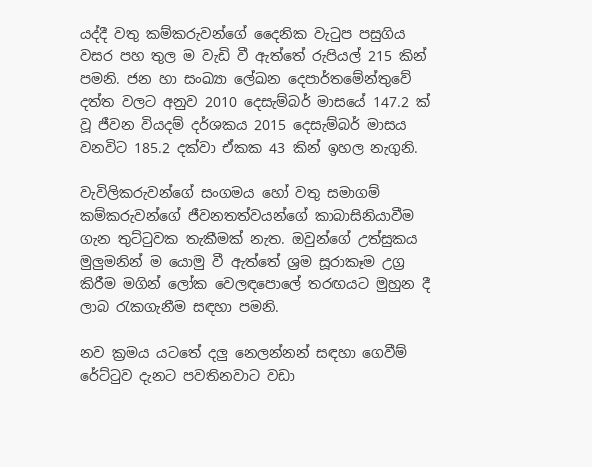යද්දී වතු කම්කරුවන්ගේ දෛනික වැටුප පසුගිය වසර පහ තුල ම වැඩි වී ඇත්තේ රුපියල් 215 කින් පමනි. ජන හා සංඛ්‍යා ලේඛන දෙපාර්තමේන්තුවේ දත්ත වලට අනුව 2010 දෙසැම්බර් මාසයේ 147.2 ක් වූ ජීවන වියදම් දර්ශකය 2015 දෙසැම්බර් මාසය වනවිට 185.2 දක්වා ඒකක 43 කින් ඉහල නැගුනි.

වැවිලිකරුවන්ගේ සංගමය හෝ වතු සමාගම් කම්කරුවන්ගේ ජීවනතත්වයන්ගේ කාබාසිනියාවීම ගැන තුට්ටුවක තැකීමක් නැත. ඔවුන්ගේ උත්සුකය මුලුමනින් ම යොමු වී ඇත්තේ ශ්‍රම සූරාකෑම උග්‍ර කිරීම මගින් ලෝක වෙලඳපොලේ තරඟයට මුහුන දී ලාබ රැකගැනීම සඳහා පමනි.

නව ක්‍රමය යටතේ දලු නෙලන්නන් සඳහා ගෙවීම් රේට්ටුව දැනට පවතිනවාට වඩා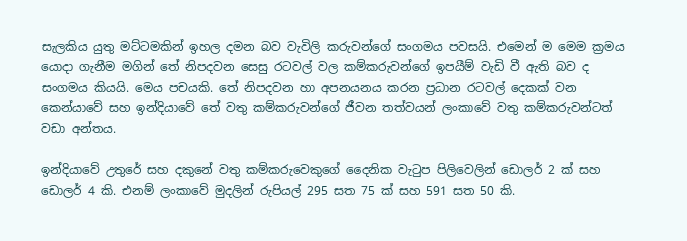සැලකිය යුතු මට්ටමකින් ඉහල දමන බව වැවිලි කරුවන්ගේ සංගමය පවසයි. එමෙන් ම මෙම ක්‍රමය යොදා ගැනීම මගින් තේ නිපදවන සෙසු රටවල් වල කම්කරුවන්ගේ ඉපයීම් වැඩි වී ඇති බව ද සංගමය කියයි. මෙය පචයකි. තේ නිපදවන හා අපනයනය කරන ප්‍රධාන රටවල් දෙකක් වන කෙන්යාවේ සහ ඉන්දියාවේ තේ වතු කම්කරුවන්ගේ ජීවන තත්වයන් ලංකාවේ වතු කම්කරුවන්ටත් වඩා අන්තය.

ඉන්දියාවේ උතුරේ සහ දකුනේ වතු කම්කරුවෙකුගේ දෛනික වැටුප පිලිවෙලින් ඩොලර් 2 ක් සහ ඩොලර් 4 කි. එනම් ලංකාවේ මුදලින් රුපියල් 295 සත 75 ක් සහ 591 සත 50 කි.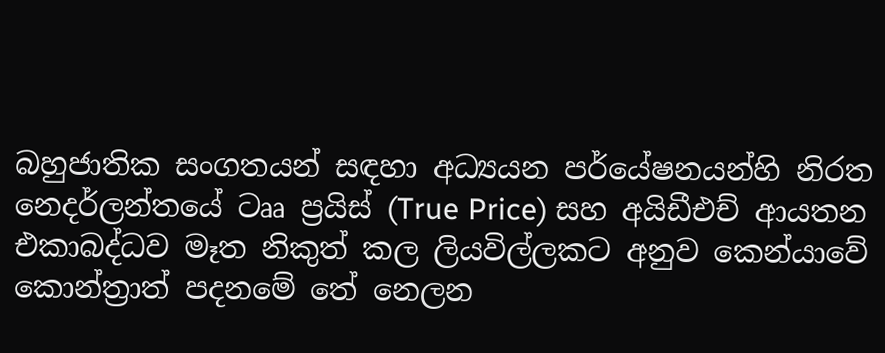බහුජාතික සංගතයන් සඳහා අධ්‍යයන පර්යේෂනයන්හි නිරත නෙදර්ලන්තයේ ටෲ ප්‍රයිස් (True Price) සහ අයිඩීඑච් ආයතන එකාබද්ධව මෑත නිකුත් කල ලියවිල්ලකට අනුව කෙන්යාවේ කොන්ත්‍රාත් පදනමේ තේ නෙලන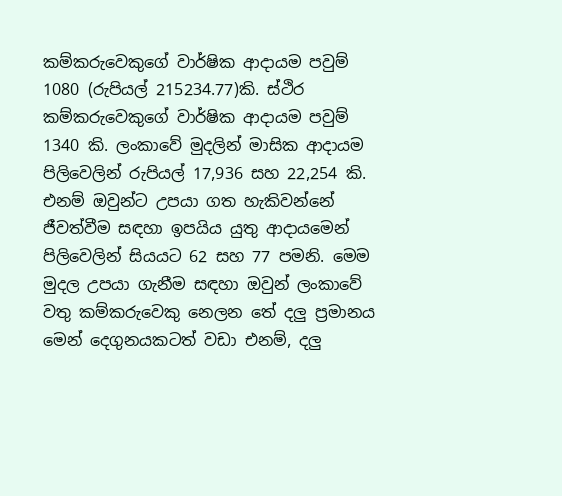කම්කරුවෙකුගේ වාර්ෂික ආදායම පවුම් 1080 (රුපියල් 215234.77)කි. ස්ථිර කම්කරුවෙකුගේ වාර්ෂික ආදායම පවුම් 1340 කි. ලංකාවේ මුදලින් මාසික ආදායම පිලිවෙලින් රුපියල් 17,936 සහ 22,254 කි. එනම් ඔවුන්ට උපයා ගත හැකිවන්නේ ජීවත්වීම සඳහා ඉපයිය යුතු ආදායමෙන් පිලිවෙලින් සියයට 62 සහ 77 පමනි. මෙම මුදල උපයා ගැනීම සඳහා ඔවුන් ලංකාවේ වතු කම්කරුවෙකු නෙලන තේ දලු ප්‍රමානය මෙන් දෙගුනයකටත් වඩා එනම්, දලු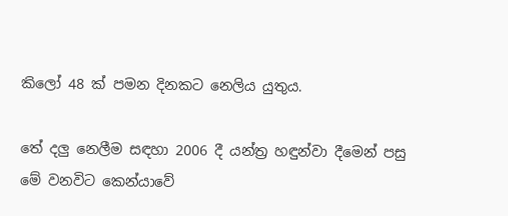කිලෝ 48 ක් පමන දිනකට නෙලිය යුතුය.

තේ දලු නෙලීම සඳහා 2006 දී යන්ත්‍ර හඳුන්වා දීමෙන් පසු මේ වනවිට කෙන්යාවේ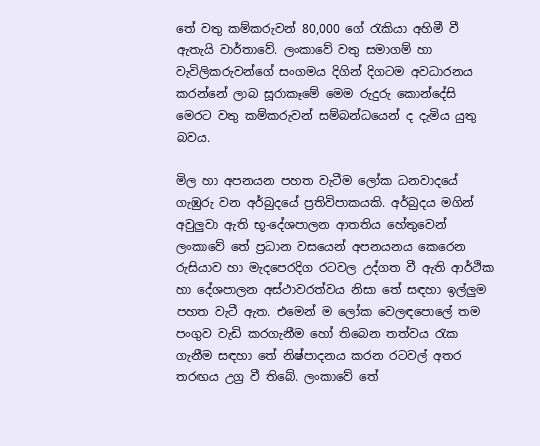තේ වතු කම්කරුවන් 80,000 ගේ රැකියා අහිමී වී ඇතැයි වාර්තාවේ. ලංකාවේ වතු සමාගම් හා වැවිලිකරුවන්ගේ සංගමය දිගින් දිගටම අවධාරනය කරන්නේ ලාබ සූරාකෑමේ මෙම රුදුරු කොන්දේසි මෙරට වතු කම්කරුවන් සම්බන්ධයෙන් ද දැමිය යුතු බවය.

මිල හා අපනයන පහත වැටීම ලෝක ධනවාදයේ ගැඹුරු වන අර්බුදයේ ප්‍රතිවිපාකයකි. අර්බුදය මගින් අවුලුවා ඇති භූ-දේශපාලන ආතතිය හේතුවෙන් ලංකාවේ තේ ප්‍රධාන වසයෙන් අපනයනය කෙරෙන රුසියාව හා මැදපෙරදිග රටවල උද්ගත වී ඇති ආර්ථික හා දේශපාලන අස්ථාවරත්වය නිසා තේ සඳහා ඉල්ලුම පහත වැටී ඇත. එමෙන් ම ලෝක වෙලඳපොලේ තම පංගුව වැඩි කරගැනීම හෝ තිබෙන තත්වය රැක ගැනීම සඳහා තේ නිෂ්පාදනය කරන රටවල් අතර තරඟය උග්‍ර වී තිබේ. ලංකාවේ තේ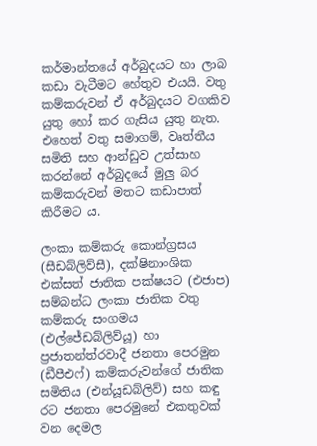කර්මාන්තයේ අර්බුදයට හා ලාබ කඩා වැටීමට හේතුව එයයි. වතු කම්කරුවන් ඒ අර්බුදයට වගකිව යුතු හෝ කර ගැසිය යුතු නැත. එහෙත් වතු සමාගම්, වෘත්තීය සමිති සහ ආන්ඩුව උත්සාහ කරන්නේ අර්බුදයේ මුලු බර කම්කරුවන් මතට කඩාපාත් කිරීමට ය.

ලංකා කම්කරු කොන්ග්‍රසය (සීඩබ්ලිව්සී), දක්ෂිනාංශික එක්සත් ජාතික පක්ෂයට (එජාප) සම්බන්ධ ලංකා ජාතික වතු කම්කරු සංගමය (එල්ජේඩබ්ලිව්යූ) හා ප්‍රජාතන්ත්රවාදී ජනතා පෙරමුන (ඩීපීඑෆ්) කම්කරුවන්ගේ ජාතික සමිතිය (එන්යූඩබ්ලිව්) සහ කඳු රට ජනතා පෙරමුනේ එකතුවක් වන දෙමල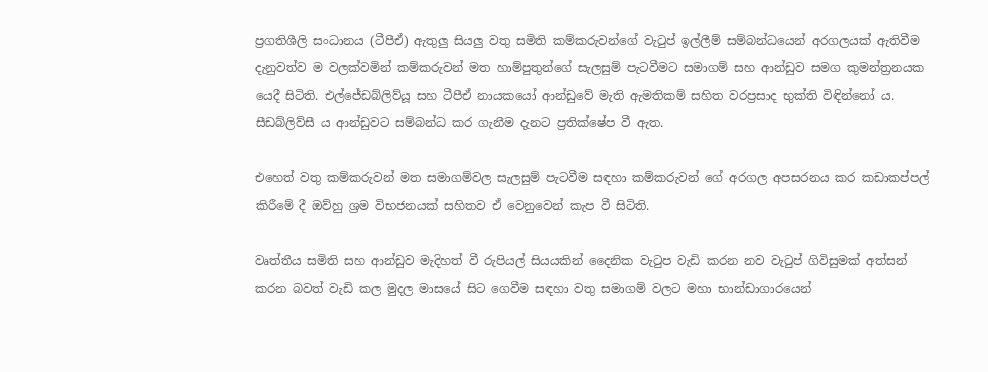ප්‍රගතිශීලි සංධානය (ටීපීඒ) ඇතුලු සියලු වතු සමිති කම්කරුවන්ගේ වැටුප් ඉල්ලීම් සම්බන්ධයෙන් අරගලයක් ඇතිවීම දැනුවත්ව ම වලක්වමින් කම්කරුවන් මත හාම්පුතුන්ගේ සැලසුම් පැටවීමට සමාගම් සහ ආන්ඩුව සමග කුමන්ත්‍රනයක යෙදී සිටිති. එල්ජේඩබ්ලිව්යූ සහ ටීපීඒ නායකයෝ ආන්ඩුවේ මැති ඇමතිකම් සහිත වරප්‍රසාද භුක්ති විඳින්නෝ ය. සීඩබ්ලිව්සී ය ආන්ඩුවට සම්බන්ධ කර ගැනීම දැනට ප්‍රතික්ෂේප වී ඇත.

එහෙත් වතු කම්කරුවන් මත සමාගම්වල සැලසුම් පැටවීම සඳහා කම්කරුවන් ගේ අරගල අපසරනය කර කඩාකප්පල් කිරීමේ දී ඔව්හු ශ්‍රම විභජනයක් සහිතව ඒ වෙනුවෙන් කැප වී සිටිති.

වෘත්තීය සමිති සහ ආන්ඩුව මැදිහත් වී රුපියල් සියයකින් දෛනික වැටුප වැඩි කරන නව වැටුප් ගිවිසුමක් අත්සන් කරන බවත් වැඩි කල මුදල මාසයේ සිට ගෙවීම සඳහා වතු සමාගම් වලට මහා භාන්ඩාගාරයෙන්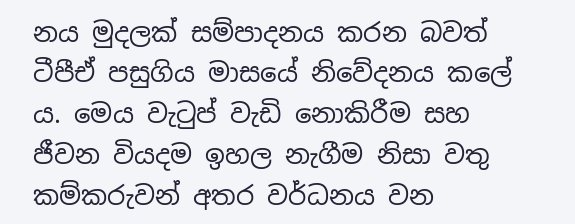නය මුදලක් සම්පාදනය කරන බවත් ටීපීඒ පසුගිය මාසයේ නිවේදනය කලේ ය. මෙය වැටුප් වැඩි නොකිරීම සහ ජීවන වියදම ඉහල නැගීම නිසා වතු කම්කරුවන් අතර වර්ධනය වන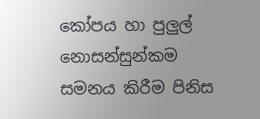කෝපය හා පුලුල් නොසන්සුන්කම සමනය කිරීම පිනිස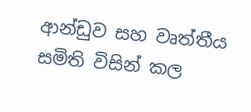ආන්ඩුව සහ වෘත්තීය සමිති විසින් කල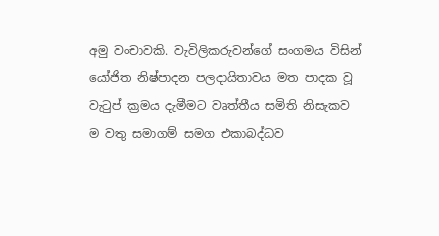අමු වංචාවකි. වැවිලිකරුවන්ගේ සංගමය විසින් යෝජිත නිෂ්පාදන පලදායිතාවය මත පාදක වූ වැටුප් ක්‍රමය දැමීමට වෘත්තීය සමිති නිසැකව ම වතු සමාගම් සමග එකාබද්ධව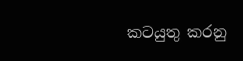කටයුතු කරනු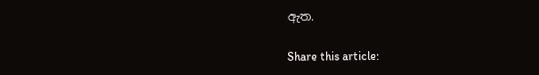ඇත.

Share this article: